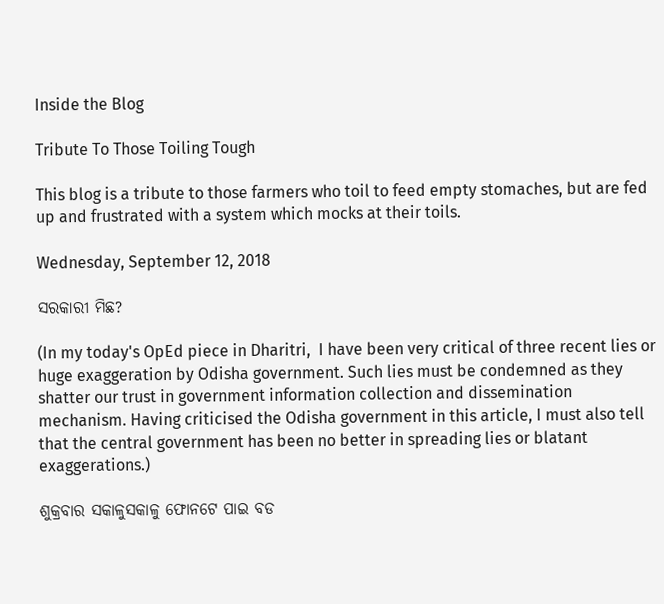Inside the Blog

Tribute To Those Toiling Tough

This blog is a tribute to those farmers who toil to feed empty stomaches, but are fed up and frustrated with a system which mocks at their toils.

Wednesday, September 12, 2018

ସରକାରୀ ମିଛ?

(In my today's OpEd piece in Dharitri,  I have been very critical of three recent lies or huge exaggeration by Odisha government. Such lies must be condemned as they shatter our trust in government information collection and dissemination mechanism. Having criticised the Odisha government in this article, I must also tell that the central government has been no better in spreading lies or blatant exaggerations.)

ଶୁକ୍ରବାର ସକାଳୁସକାଳୁ ଫୋନଟେ ପାଇ ବଡ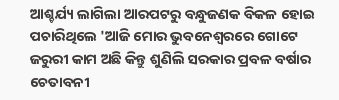ଆଶ୍ଚର୍ଯ୍ୟ ଲାଗିଲା ଆରପଟରୁ ବନ୍ଧୁଜଣକ ବିକଳ ହୋଇ ପଚାରିଥିଲେ 'ଆଜି ମୋର ଭୁବନେଶ୍ୱରରେ ଗୋଟେ ଜରୁରୀ କାମ ଅଛି କିନ୍ତୁ ଶୁଣିଲି ସରକାର ପ୍ରବଳ ବର୍ଷାର ଚେତାବନୀ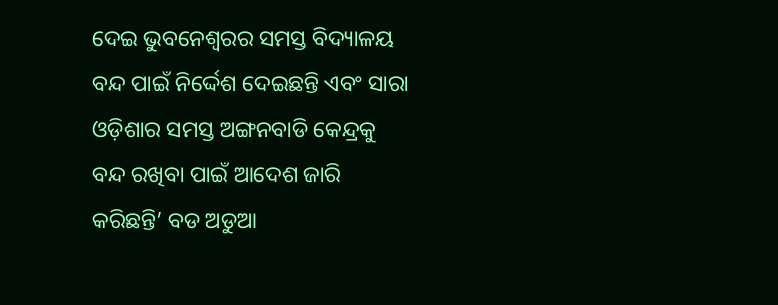ଦେଇ ଭୁବନେଶ୍ୱରର ସମସ୍ତ ବିଦ୍ୟାଳୟ ବନ୍ଦ ପାଇଁ ନିର୍ଦ୍ଦେଶ ଦେଇଛନ୍ତି ଏବଂ ସାରା ଓଡ଼ିଶାର ସମସ୍ତ ଅଙ୍ଗନବାଡି କେନ୍ଦ୍ରକୁ ବନ୍ଦ ରଖିବା ପାଇଁ ଆଦେଶ ଜାରି କରିଛନ୍ତି’ ବଡ ଅଡୁଆ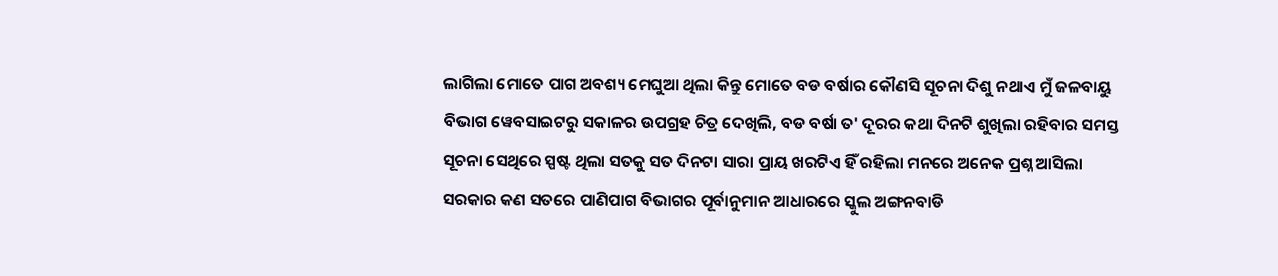ଲାଗିଲା ମୋତେ ପାଗ ଅବଶ୍ୟ ମେଘୁଆ ଥିଲା କିନ୍ତୁ ମୋତେ ବଡ ବର୍ଷାର କୌଣସି ସୂଚନା ଦିଶୁ ନଥାଏ ମୁଁ ଜଳବାୟୁ ବିଭାଗ ୱେବସାଇଟରୁ ସକାଳର ଉପଗ୍ରହ ଚିତ୍ର ଦେଖିଲି, ବଡ ବର୍ଷା ତ' ଦୂରର କଥା ଦିନଟି ଶୁଖିଲା ରହିବାର ସମସ୍ତ ସୂଚନା ସେଥିରେ ସ୍ପଷ୍ଟ ଥିଲା ସତକୁ ସତ ଦିନଟା ସାରା ପ୍ରାୟ ଖରଟିଏ ହିଁ ରହିଲା ମନରେ ଅନେକ ପ୍ରଶ୍ନ ଆସିଲା ସରକାର କଣ ସତରେ ପାଣିପାଗ ବିଭାଗର ପୂର୍ବାନୁମାନ ଆଧାରରେ ସ୍କୁଲ ଅଙ୍ଗନବାଡି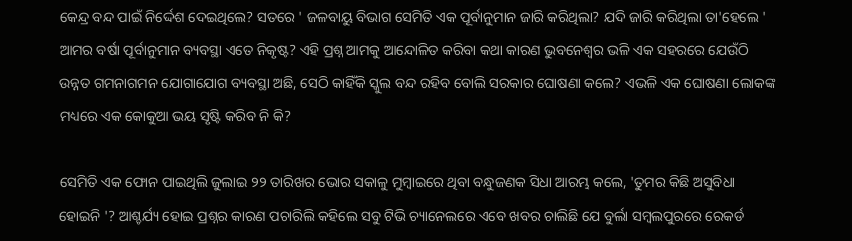କେନ୍ଦ୍ର ବନ୍ଦ ପାଇଁ ନିର୍ଦ୍ଦେଶ ଦେଇଥିଲେ? ସତରେ ' ଜଳବାୟୁ ବିଭାଗ ସେମିତି ଏକ ପୂର୍ବାନୁମାନ ଜାରି କରିଥିଲା? ଯଦି ଜାରି କରିଥିଲା ତା'ହେଲେ ' ଆମର ବର୍ଷା ପୂର୍ବାନୁମାନ ବ୍ୟବସ୍ଥା ଏତେ ନିକୃଷ୍ଟ? ଏହି ପ୍ରଶ୍ନ ଆମକୁ ଆନ୍ଦୋଳିତ କରିବା କଥା କାରଣ ଭୁବନେଶ୍ୱର ଭଳି ଏକ ସହରରେ ଯେଉଁଠି ଉନ୍ନତ ଗମନାଗମନ ଯୋଗାଯୋଗ ବ୍ୟବସ୍ଥା ଅଛି, ସେଠି କାହିଁକି ସ୍କୁଲ ବନ୍ଦ ରହିବ ବୋଲି ସରକାର ଘୋଷଣା କଲେ? ଏଭଳି ଏକ ଘୋଷଣା ଲୋକଙ୍କ ମଧ୍ୟରେ ଏକ କୋକୁଆ ଭୟ ସୃଷ୍ଟି କରିବ ନି କି?

ସେମିତି ଏକ ଫୋନ ପାଇଥିଲି ଜୁଲାଇ ୨୨ ତାରିଖର ଭୋର ସକାଳୁ ମୁମ୍ବାଇରେ ଥିବା ବନ୍ଧୁଜଣକ ସିଧା ଆରମ୍ଭ କଲେ, 'ତୁମର କିଛି ଅସୁବିଧା ହୋଇନି '? ଆଶ୍ଚର୍ଯ୍ୟ ହୋଇ ପ୍ରଶ୍ନର କାରଣ ପଚାରିଲି କହିଲେ ସବୁ ଟିଭି ଚ୍ୟାନେଲରେ ଏବେ ଖବର ଚାଲିଛି ଯେ ବୁର୍ଲା ସମ୍ବଲପୁରରେ ରେକର୍ଡ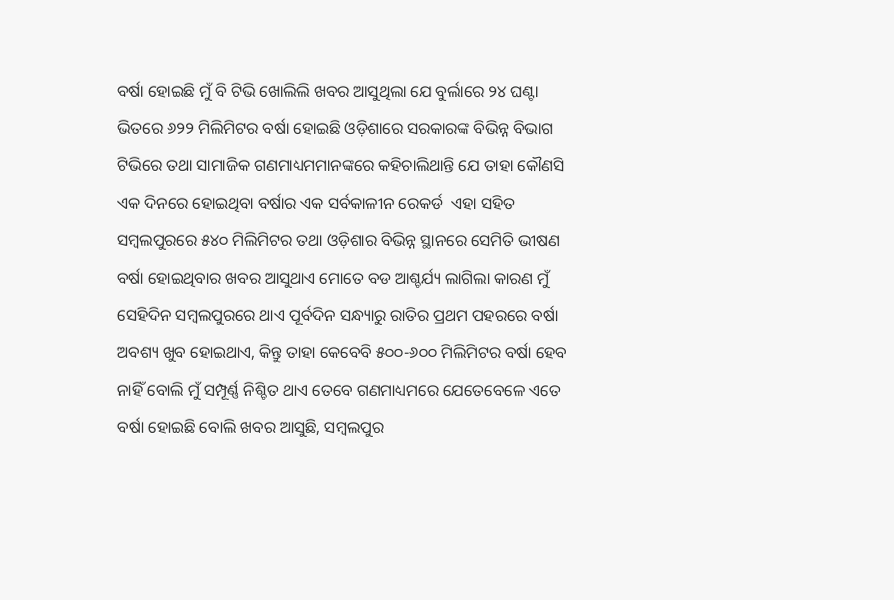ବର୍ଷା ହୋଇଛି ମୁଁ ବି ଟିଭି ଖୋଲିଲି ଖବର ଆସୁଥିଲା ଯେ ବୁର୍ଲାରେ ୨୪ ଘଣ୍ଟା ଭିତରେ ୬୨୨ ମିଲିମିଟର ବର୍ଷା ହୋଇଛି ଓଡ଼ିଶାରେ ସରକାରଙ୍କ ବିଭିନ୍ନ ବିଭାଗ ଟିଭିରେ ତଥା ସାମାଜିକ ଗଣମାଧ୍ୟମମାନଙ୍କରେ କହିଚାଲିଥାନ୍ତି ଯେ ତାହା କୌଣସି ଏକ ଦିନରେ ହୋଇଥିବା ବର୍ଷାର ଏକ ସର୍ବକାଳୀନ ରେକର୍ଡ  ଏହା ସହିତ ସମ୍ବଲପୁରରେ ୫୪୦ ମିଲିମିଟର ତଥା ଓଡ଼ିଶାର ବିଭିନ୍ନ ସ୍ଥାନରେ ସେମିତି ଭୀଷଣ ବର୍ଷା ହୋଇଥିବାର ଖବର ଆସୁଥାଏ ମୋତେ ବଡ ଆଶ୍ଚର୍ଯ୍ୟ ଲାଗିଲା କାରଣ ମୁଁ ସେହିଦିନ ସମ୍ବଲପୁରରେ ଥାଏ ପୂର୍ବଦିନ ସନ୍ଧ୍ୟାରୁ ରାତିର ପ୍ରଥମ ପହରରେ ବର୍ଷା ଅବଶ୍ୟ ଖୁବ ହୋଇଥାଏ, କିନ୍ତୁ ତାହା କେବେବି ୫୦୦-୬୦୦ ମିଲିମିଟର ବର୍ଷା ହେବ ନାହିଁ ବୋଲି ମୁଁ ସମ୍ପୂର୍ଣ୍ଣ ନିଶ୍ଚିତ ଥାଏ ତେବେ ଗଣମାଧ୍ୟମରେ ଯେତେବେଳେ ଏତେ ବର୍ଷା ହୋଇଛି ବୋଲି ଖବର ଆସୁଛି, ସମ୍ବଲପୁର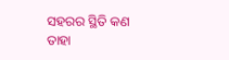ସହରର ସ୍ଥିତି କଣ ତାହା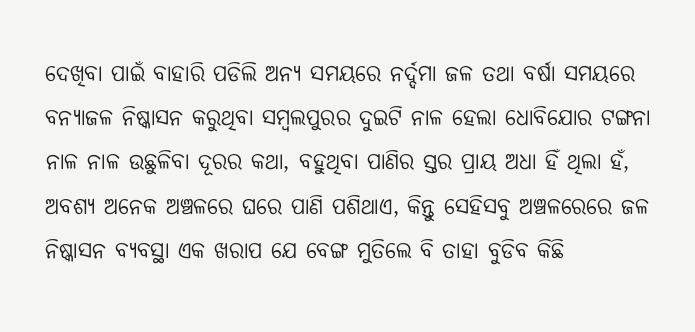ଦେଖିବା ପାଇଁ ବାହାରି ପଡିଲି ଅନ୍ୟ ସମୟରେ ନର୍ଦ୍ଦମା ଜଳ ତଥା ବର୍ଷା ସମୟରେ ବନ୍ୟାଜଳ ନିଷ୍କାସନ କରୁଥିବା ସମ୍ବଲପୁରର ଦୁଇଟି ନାଳ ହେଲା ଧୋବିଯୋର ଟଙ୍ଗନା ନାଳ ନାଳ ଉଛୁଳିବା ଦୂରର କଥା, ବହୁଥିବା ପାଣିର ସ୍ତର ପ୍ରାୟ ଅଧା ହିଁ ଥିଲା ହଁ, ଅବଶ୍ୟ ଅନେକ ଅଞ୍ଚଳରେ ଘରେ ପାଣି ପଶିଥାଏ, କିନ୍ତୁ ସେହିସବୁ ଅଞ୍ଚଳରେରେ ଜଳ ନିଷ୍କାସନ ବ୍ୟବସ୍ଥା ଏକ ଖରାପ ଯେ ବେଙ୍ଗ ମୁତିଲେ ବି ତାହା ବୁଡିବ କିଛି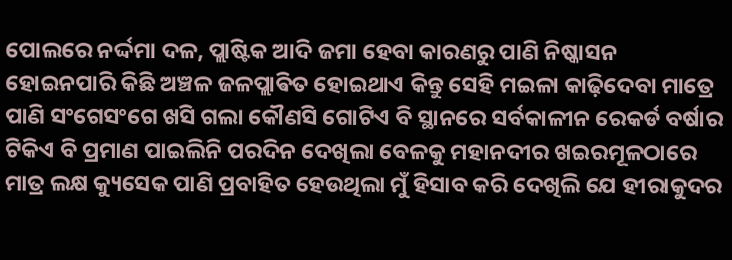ପୋଲରେ ନର୍ଦ୍ଦମା ଦଳ, ପ୍ଲାଷ୍ଟିକ ଆଦି ଜମା ହେବା କାରଣରୁ ପାଣି ନିଷ୍କାସନ ହୋଇନପାରି କିଛି ଅଞ୍ଚଳ ଜଳପ୍ଲାଵିତ ହୋଇଥାଏ କିନ୍ତୁ ସେହି ମଇଳା କାଢ଼ିଦେବା ମାତ୍ରେ ପାଣି ସଂଗେସଂଗେ ଖସି ଗଲା କୌଣସି ଗୋଟିଏ ବି ସ୍ଥାନରେ ସର୍ବକାଳୀନ ରେକର୍ଡ ବର୍ଷାର ଟିକିଏ ବି ପ୍ରମାଣ ପାଇଲିନି ପରଦିନ ଦେଖିଲା ବେଳକୁ ମହାନଦୀର ଖଇରମୂଳଠାରେ ମାତ୍ର ଲକ୍ଷ କ୍ୟୁସେକ ପାଣି ପ୍ରବାହିତ ହେଉଥିଲା ମୁଁ ହିସାବ କରି ଦେଖିଲି ଯେ ହୀରାକୁଦର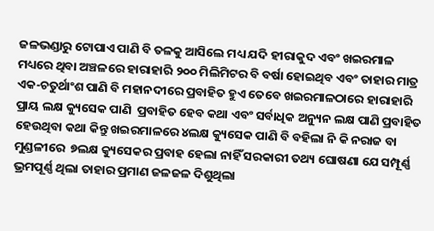ଜଳଭଣ୍ଡାରୁ ଟୋପାଏ ପାଣି ବି ତଳକୁ ଆସିଲେ ମଧ୍ୟ ଯଦି ହୀରାକୁଦ ଏବଂ ଖଇରମାଳ ମଧ୍ୟରେ ଥିବା ଅଞ୍ଚଳରେ ହାରାହାରି ୨୦୦ ମିଲିମିଟର ବି ବର୍ଷା ହୋଇଥିବ ଏବଂ ତାହାର ମାତ୍ର ଏକ-ଚତୁର୍ଥାଂଶ ପାଣି ବି ମହାନଦୀରେ ପ୍ରବାହିତ ହୁଏ ତେବେ ଖଇରମାଳଠାରେ ହାରାହାରି ପ୍ରାୟ ଲକ୍ଷ କ୍ୟୁସେକ ପାଣି  ପ୍ରବାହିତ ହେବ କଥା ଏବଂ ସର୍ବାଧିକ ଅନ୍ୟୁନ ଲକ୍ଷ ପାଣି ପ୍ରବାହିତ ହେଉଥିବା କଥା କିନ୍ତୁ ଖଇରମାଳରେ ୪ଲକ୍ଷ କ୍ୟୁସେକ ପାଣି ବି ବହିଲା ନି କି ନରାଜ ବା ମୁଣ୍ଡଳୀରେ  ୭ଲକ୍ଷ କ୍ୟୁସେକର ପ୍ରବାହ ହେଲା ନାହିଁ ସରକାରୀ ତଥ୍ୟ ଘୋଷଣା ଯେ ସମ୍ପୂର୍ଣ୍ଣ ଭ୍ରମପୂର୍ଣ୍ଣ ଥିଲା ତାହାର ପ୍ରମାଣ ଜଳଜଳ ଦିଶୁଥିଲା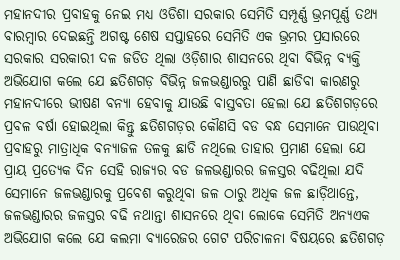ମହାନଦୀର ପ୍ରବାହକୁ ନେଇ ମଧ୍ୟ ଓଡିଶା ସରକାର ସେମିତି ସମ୍ପୂର୍ଣ୍ଣ ଭ୍ରମପୂର୍ଣ୍ଣ ତଥ୍ୟ ବାରମ୍ବାର ଦେଇଛନ୍ତି ଅଗଷ୍ଟ ଶେଷ ସପ୍ତାହରେ ସେମିତି ଏକ ଭ୍ରମର ପ୍ରସାରରେ ସରକାର ସରକାରୀ ଦଳ ଜଡିତ ଥିଲା ଓଡ଼ିଶାର ଶାସନରେ ଥିବା ବିଭିନ୍ନ ବ୍ୟକ୍ତି ଅଭିଯୋଗ କଲେ ଯେ ଛତିଶଗଡ଼ ବିଭିନ୍ନ ଜଳଭଣ୍ଡାରରୁ ପାଣି ଛାଡିବା କାରଣରୁ ମହାନଦୀରେ ଭୀଷଣ ବନ୍ୟା ହେବାକୁ ଯାଉଛି ବାସ୍ତବତା ହେଲା ଯେ ଛତିଶଗଡ଼ରେ ପ୍ରବଳ ବର୍ଷା ହୋଇଥିଲା କିନ୍ତୁ ଛତିଶଗଡ଼ର କୌଣସି ବଡ ବନ୍ଧ ସେମାନେ ପାଉଥିବା ପ୍ରବାହରୁ ମାତ୍ରାଧିକ ବନ୍ୟାଜଳ ତଳକୁ ଛାଡି ନଥିଲେ ତାହାର ପ୍ରମାଣ ହେଲା ଯେ ପ୍ରାୟ ପ୍ରତ୍ୟେକ ଦିନ ସେହି ରାଜ୍ୟର ବଡ ଜଳଭଣ୍ଡାରର ଜଳସ୍ତର ବଢିଥିଲା ଯଦି ସେମାନେ ଜଳଭଣ୍ଡାରକୁ ପ୍ରବେଶ କରୁଥିବା ଜଳ ଠାରୁ ଅଧିକ ଜଳ ଛାଡ଼ିଥାନ୍ତେ, ଜଳଭଣ୍ଡାରର ଜଳସ୍ତର ବଢି ନଥାନ୍ତା ଶାସନରେ ଥିବା ଲୋକେ ସେମିତି ଅନ୍ୟଏକ ଅଭିଯୋଗ କଲେ ଯେ କଲମା ବ୍ୟାରେଜର ଗେଟ ପରିଚାଳନା ବିଷୟରେ ଛତିଶଗଡ଼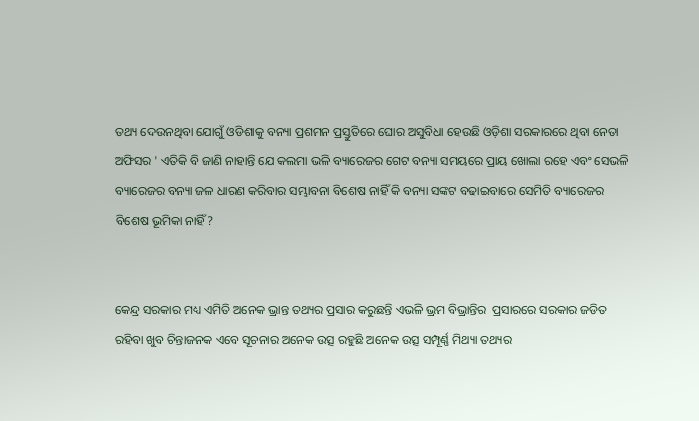ତଥ୍ୟ ଦେଉନଥିବା ଯୋଗୁଁ ଓଡିଶାକୁ ବନ୍ୟା ପ୍ରଶମନ ପ୍ରସ୍ତୁତିରେ ଘୋର ଅସୁବିଧା ହେଉଛି ଓଡ଼ିଶା ସରକାରରେ ଥିବା ନେତା ଅଫିସର ' ଏତିକି ବି ଜାଣି ନାହାନ୍ତି ଯେ କଲମା ଭଳି ବ୍ୟାରେଜର ଗେଟ ବନ୍ୟା ସମୟରେ ପ୍ରାୟ ଖୋଲା ରହେ ଏବଂ ସେଭଳି ବ୍ୟାରେଜର ବନ୍ୟା ଜଳ ଧାରଣ କରିବାର ସମ୍ଭାବନା ବିଶେଷ ନାହିଁ କି ବନ୍ୟା ସଙ୍କଟ ବଢାଇବାରେ ସେମିତି ବ୍ୟାରେଜର ବିଶେଷ ଭୂମିକା ନାହିଁ?


କେନ୍ଦ୍ର ସରକାର ମଧ୍ୟ ଏମିତି ଅନେକ ଭ୍ରାନ୍ତ ତଥ୍ୟର ପ୍ରସାର କରୁଛନ୍ତି ଏଭଳି ଭ୍ରମ ବିଭ୍ରାନ୍ତିର  ପ୍ରସାରରେ ସରକାର ଜଡିତ ରହିବା ଖୁବ ଚିନ୍ତାଜନକ ଏବେ ସୂଚନାର ଅନେକ ଉତ୍ସ ରହୁଛି ଅନେକ ଉତ୍ସ ସମ୍ପୂର୍ଣ୍ଣ ମିଥ୍ୟା ତଥ୍ୟର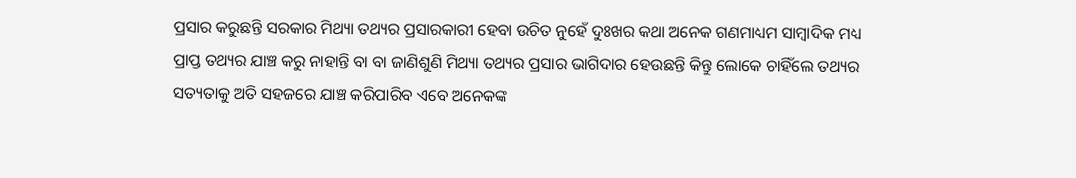ପ୍ରସାର କରୁଛନ୍ତି ସରକାର ମିଥ୍ୟା ତଥ୍ୟର ପ୍ରସାରକାରୀ ହେବା ଉଚିତ ନୁହେଁ ଦୁଃଖର କଥା ଅନେକ ଗଣମାଧ୍ୟମ ସାମ୍ବାଦିକ ମଧ୍ୟ ପ୍ରାପ୍ତ ତଥ୍ୟର ଯାଞ୍ଚ କରୁ ନାହାନ୍ତି ବା ବା ଜାଣିଶୁଣି ମିଥ୍ୟା ତଥ୍ୟର ପ୍ରସାର ଭାଗିଦାର ହେଉଛନ୍ତି କିନ୍ତୁ ଲୋକେ ଚାହିଁଲେ ତଥ୍ୟର ସତ୍ୟତାକୁ ଅତି ସହଜରେ ଯାଞ୍ଚ କରିପାରିବ ଏବେ ଅନେକଙ୍କ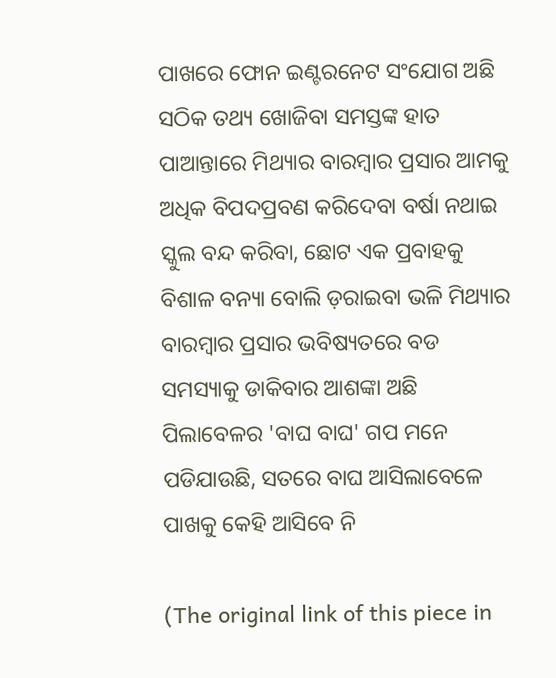ପାଖରେ ଫୋନ ଇଣ୍ଟରନେଟ ସଂଯୋଗ ଅଛି ସଠିକ ତଥ୍ୟ ଖୋଜିବା ସମସ୍ତଙ୍କ ହାତ ପାଆନ୍ତାରେ ମିଥ୍ୟାର ବାରମ୍ବାର ପ୍ରସାର ଆମକୁ ଅଧିକ ବିପଦପ୍ରବଣ କରିଦେବା ବର୍ଷା ନଥାଇ ସ୍କୁଲ ବନ୍ଦ କରିବା, ଛୋଟ ଏକ ପ୍ରବାହକୁ ବିଶାଳ ବନ୍ୟା ବୋଲି ଡ଼ରାଇବା ଭଳି ମିଥ୍ୟାର ବାରମ୍ବାର ପ୍ରସାର ଭବିଷ୍ୟତରେ ବଡ ସମସ୍ୟାକୁ ଡାକିବାର ଆଶଙ୍କା ଅଛି ପିଲାବେଳର 'ବାଘ ବାଘ' ଗପ ମନେ ପଡିଯାଉଛି, ସତରେ ବାଘ ଆସିଲାବେଳେ ପାଖକୁ କେହି ଆସିବେ ନି

(The original link of this piece in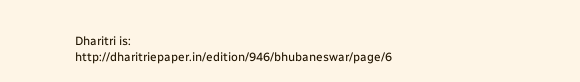Dharitri is: http://dharitriepaper.in/edition/946/bhubaneswar/page/6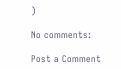)

No comments:

Post a Comment